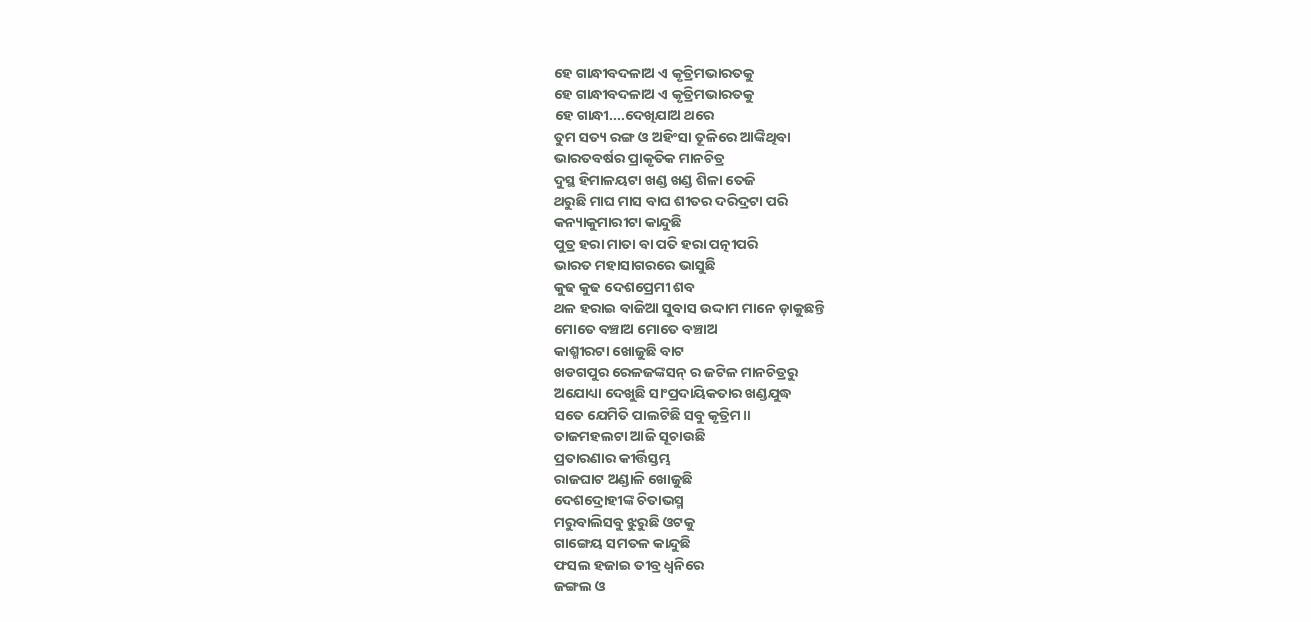ହେ ଗାନ୍ଧୀବଦଳାଅ ଏ କୃତ୍ରିମଭାରତକୁ
ହେ ଗାନ୍ଧୀବଦଳାଅ ଏ କୃତ୍ରିମଭାରତକୁ
ହେ ଗାନ୍ଧୀ....ଦେଖିଯାଅ ଥରେ
ତୁମ ସତ୍ୟ ରଙ୍ଗ ଓ ଅହିଂସା ତୂଳିରେ ଆଙ୍କିଥିବା
ଭାରତବର୍ଷର ପ୍ରାକୃତିକ ମାନଚିତ୍ର
ଦୁସ୍ଥ ହିମାଳୟଟା ଖଣ୍ଡ ଖଣ୍ଡ ଶିଳା ତେଜି
ଥରୁଛି ମାଘ ମାସ ବାଘ ଶୀତର ଦରିଦ୍ରଟା ପରି
କନ୍ୟାକୁମାରୀଟା କାନ୍ଦୁଛି
ପୁତ୍ର ହରା ମାତା ବା ପତି ହରା ପତ୍ନୀପରି
ଭାରତ ମହାସାଗରରେ ଭାସୁଛି
କୁଢ କୁଢ ଦେଶପ୍ରେମୀ ଶବ
ଥଳ ହରାଇ ବାଜିଆ ସୁବାସ ଉଦ୍ଦାମ ମାନେ ଡ଼ାକୁଛନ୍ତି
ମୋତେ ବଞ୍ଚାଅ ମୋତେ ବଞ୍ଚାଅ
କାଶ୍ମୀରଟା ଖୋଜୁଛି ବାଟ
ଖଡଗପୁର ରେଳଜଙ୍କସନ୍ ର ଜଟିଳ ମାନଚିତ୍ରରୁ
ଅଯୋଧ୍ୟା ଦେଖୁଛି ସାଂପ୍ରଦାୟିକତାର ଖଣ୍ଡଯୁଦ୍ଧ
ସତେ ଯେମିତି ପାଲଟିଛି ସବୁ କୃତ୍ରିମ॥
ତାଜମହଲଟା ଆଜି ସୂଚାଉଛି
ପ୍ରତାରଣାର କୀର୍ତ୍ତିସ୍ତମ୍ଭ
ରାଜଘାଟ ଅଣ୍ଡାଳି ଖୋଜୁଛି
ଦେଶଦ୍ରୋହୀଙ୍କ ଚିତାଭସ୍ମ
ମରୁବାଲିସବୁ ଝୁରୁଛି ଓଟକୁ
ଗାଙ୍ଗେୟ ସମତଳ କାନ୍ଦୁଛି
ଫସଲ ହଜାଇ ତୀବ୍ର ଧ୍ୱନିରେ
ଜଙ୍ଗଲ ଓ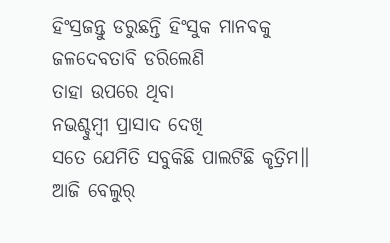ହିଂସ୍ରଜନ୍ତୁ ଡରୁଛନ୍ତି ହିଂସୁକ ମାନବକୁ
ଜଳଦେବତାବି ଡରିଲେଣି
ତାହା ଉପରେ ଥିବା
ନଭଶ୍ଚୁମ୍ବୀ ପ୍ରାସାଦ ଦେଖି
ସତେ ଯେମିତି ସବୁକିଛି ପାଲଟିଛି କୃତ୍ରିମ॥
ଆଜି ବେଲୁର୍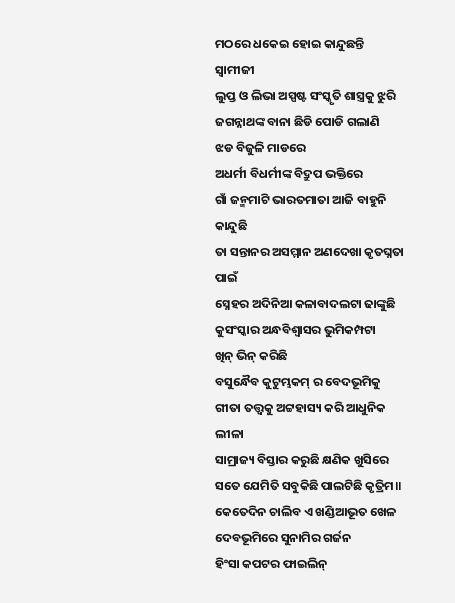ମଠରେ ଧକେଇ ହୋଇ କାନ୍ଦୁଛନ୍ତି ସ୍ୱାମୀଜୀ
ଲୁପ୍ତ ଓ ଲିଭା ଅସ୍ପଷ୍ଟ ସଂସ୍କୃତି ଶାସ୍ତ୍ରକୁ ଝୁରି
ଜଗନ୍ନାଥଙ୍କ ବାନା ଛିଡି ପୋଡି ଗଲାଣି
ଝଡ ବିଜୁଳି ମାଡରେ
ଅଧର୍ମୀ ବିଧର୍ମୀଙ୍କ ବିଦ୍ରୁପ ଭକ୍ତିରେ
ଗାଁ ଜନ୍ମମାଟି ଭାରତମାତା ଆଜି ବାହୁନି କାନ୍ଦୁଛି
ତା ସନ୍ତାନର ଅସମ୍ମାନ ଅଣଦେଖା କୃତଘ୍ନତା ପାଇଁ
ସ୍ନେହର ଅଦିନିଆ କଳାବାଦଲଟା ଢାଙ୍କୁଛି
କୁସଂସ୍କାର ଅନ୍ଧବିଶ୍ୱାସର ଭୁମିକମ୍ପଟା
ଖିନ୍ ଭିନ୍ କରିଛି
ବସୁନ୍ଧୈବ କୁଟୁମ୍ଭକମ୍ ର ବେଦଭୂମିକୁ
ଗୀତା ତତ୍ତ୍ୱକୁ ଅଟ୍ଟହାସ୍ୟ କରି ଆଧୁନିକ ଲୀଳା
ସାମ୍ରାଜ୍ୟ ବିସ୍ତାର କରୁଛି କ୍ଷଣିକ ଖୁସିରେ
ସତେ ଯେମିତି ସବୁକିଛି ପାଲଟିଛି କୃତ୍ରିମ॥
କେତେଦିନ ଚାଲିବ ଏ ଖଣ୍ଡିଆଭୂତ ଖେଳ
ଦେବଭୂମିରେ ସୁନାମିର ଗର୍ଜନ
ହିଂସା କପଟର ଫାଇଲିନ୍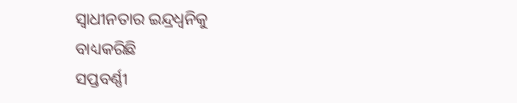ସ୍ୱାଧୀନତାର ଇନ୍ଦ୍ରଧ୍ୱନିକୁ
ବାଧ୍ୟକରିଛି
ସପ୍ତବର୍ଣ୍ଣୀ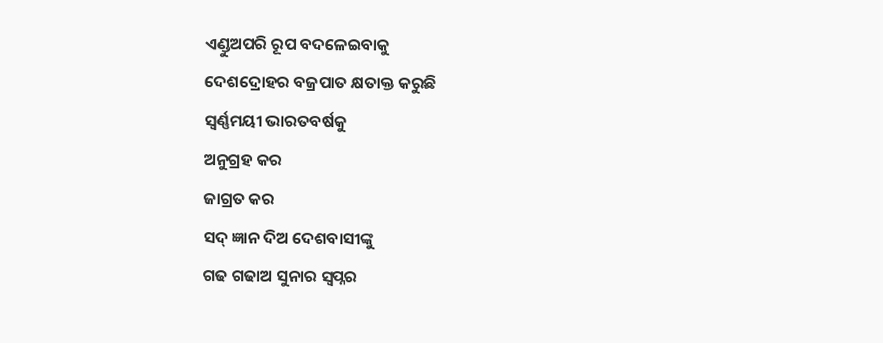ଏଣ୍ଡୁଅପରି ରୂପ ବଦଳେଇବାକୁ
ଦେଶଦ୍ରୋହର ବଜ୍ରପାତ କ୍ଷତାକ୍ତ କରୁଛି
ସ୍ୱର୍ଣ୍ଣମୟୀ ଭାରତବର୍ଷକୁ
ଅନୁଗ୍ରହ କର
ଜାଗ୍ରତ କର
ସଦ୍ ଜ୍ଞାନ ଦିଅ ଦେଶବାସୀଙ୍କୁ
ଗଢ ଗଢାଅ ସୁନାର ସ୍ୱପ୍ନର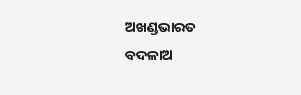ଅଖଣ୍ଡଭାରତ
ବଦଳାଅ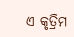ଏ କୃତ୍ରିମ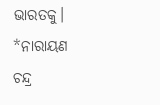ଭାରତକୁ।
*ନାରାୟଣ ଚନ୍ଦ୍ର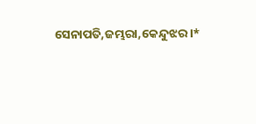ସେନାପତି,ଜମ୍ଭରା,କେନ୍ଦୁଝର।*